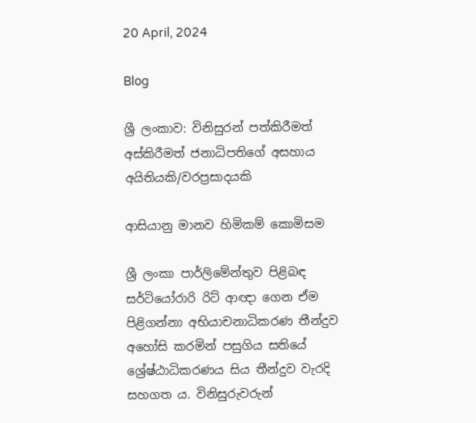20 April, 2024

Blog

ශ්‍රී ලංකාව: විනිසුරන් පත්කිරීමත් අස්කිරීමත් ජනාධිපතිගේ අසහාය අයිතියකි/වරප්‍රසාදයකි

ආසියානු මානව හිමිකම් කොමිසම

ශ්‍රී ලංකා පාර්ලිමේන්තුව පිළිබඳ සර්ටියෝරාරි රිට් ආඥා ගෙන ඒම පිළිගන්නා අභියාචනාධිකරණ තීන්දුව අහෝසි කරමින් පසුගිය සතියේ ශ්‍රේෂ්ඨාධිකරණය සිය තීන්දුව වැරදි සහගත ය. විනිසුරුවරුන්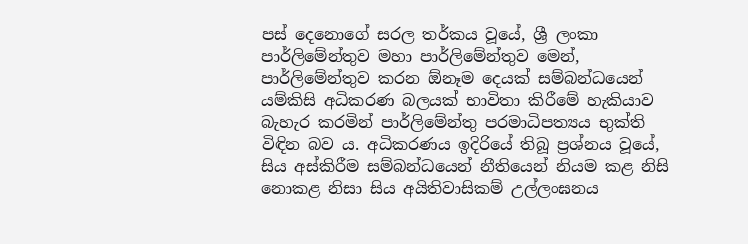පස් දෙනොගේ සරල තර්කය වූයේ, ශ්‍රී ලංකා පාර්ලිමේන්තුව මහා පාර්ලිමේන්තුව මෙන්, පාර්ලිමේන්තුව කරන ඕනෑම දෙයක් සම්බන්ධයෙන් යම්කිසි අධිකරණ බලයක් භාවිතා කිරීමේ හැකියාව බැහැර කරමින් පාර්ලිමේන්තු පරමාධිපත්‍යය භුක්ති විඳින බව ය. අධිකරණය ඉදිරියේ තිබූ ප්‍රශ්නය වූයේ, සිය අස්කිරීම සම්බන්ධයෙන් නීතියෙන් නියම කළ නිසි නොකළ නිසා සිය අයිතිවාසිකම් උල්ලංඝනය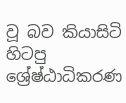වූ බව කියාසිටි හිටපු ශ්‍රේෂ්ඨාධිකරණ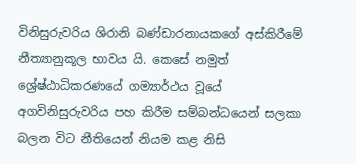විනිසුරුවරිය ශිරානි බණ්ඩාරනායකගේ අස්කිරීමේ නීත්‍යානුකූල භාවය යි. කෙසේ නමුත් ශ්‍රේෂ්ඨාධිකරණයේ ගම්‍යාර්ථය වූයේ අගවිනිසුරුවරිය පහ කිරීම සම්බන්ධයෙන් සලකා බලන විට නීතියෙන් නියම කළ නිසි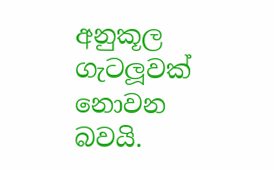අනුකූල ගැටලූවක් නොවන බවයි.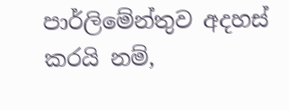පාර්ලිමේන්තුව අදහස් කරයි නම්,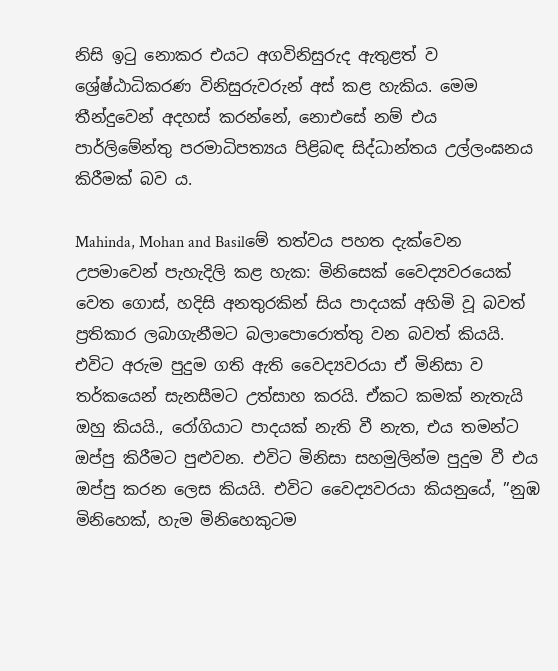නිසි ඉටු නොකර එයට අගවිනිසුරුද ඇතුළත් ව ශ්‍රේෂ්ඨාධිකරණ විනිසුරුවරුන් අස් කළ හැකිය. මෙම තීන්දුවෙන් අදහස් කරන්නේ, නොඑසේ නම් එය පාර්ලිමේන්තු පරමාධිපත්‍යය පිළිබඳ සිද්ධාන්තය උල්ලංඝනය කිරීමක් බව ය.

Mahinda, Mohan and Basilමේ තත්වය පහත දැක්වෙන උපමාවෙන් පැහැදිලි කළ හැක: මිනිසෙක් වෛද්‍යවරයෙක් වෙත ගොස්, හදිසි අනතුරකින් සිය පාදයක් අහිමි වූ බවත් ප්‍රතිකාර ලබාගැනීමට බලාපොරොත්තු වන බවත් කියයි. එවිට අරුම පුදුම ගති ඇති වෛද්‍යවරයා ඒ මිනිසා ව තර්කයෙන් සැනසීමට උත්සාහ කරයි. ඒකට කමක් නැතැයි ඔහු කියයි., රෝගියාට පාදයක් නැති වී නැත, එය තමන්ට ඔප්පු කිරීමට පුළුවන. එවිට මිනිසා සහමුලින්ම පුදුම වී එය ඔප්පු කරන ලෙස කියයි. එවිට වෛද්‍යවරයා කියනුයේ, ”නුඹ මිනිහෙක්, හැම මිනිහෙකුටම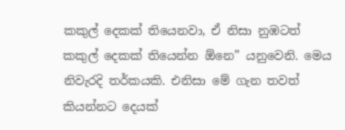කකුල් දෙකක් තියෙනවා, ඒ නිසා නුඹටත් කකුල් දෙකක් තියෙන්න ඕනෙ” යනුවෙනි. මෙය නිවැරදි තර්කයකි. එනිසා මේ ගැන තවත් කියන්නට දෙයක්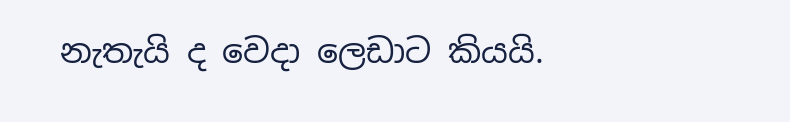නැතැයි ද වෙදා ලෙඩාට කියයි.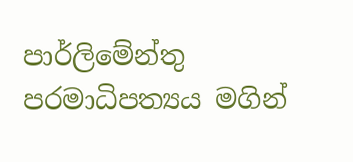පාර්ලිමේන්තු පරමාධිපත්‍යය මගින්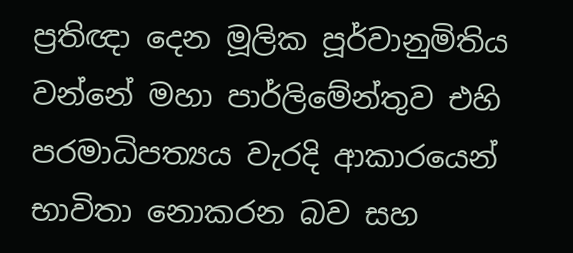ප්‍රතිඥා දෙන මූලික පූර්වානුමිතිය වන්නේ මහා පාර්ලිමේන්තුව එහි පරමාධිපත්‍යය වැරදි ආකාරයෙන් භාවිතා නොකරන බව සහ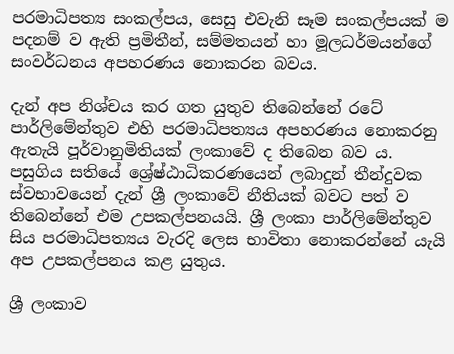පරමාධිපත්‍ය සංකල්පය, සෙසු එවැනි සෑම සංකල්පයක් ම පදනම් ව ඇති ප්‍රමිතීන්, සම්මතයන් හා මූලධර්මයන්ගේ සංවර්ධනය අපහරණය නොකරන බවය.

දැන් අප නිශ්චය කර ගත යුතුව තිබෙන්නේ රටේ පාර්ලිමේන්තුව එහි පරමාධිපත්‍යය අපහරණය නොකරනු ඇතැයි පූර්වානුමිතියක් ලංකාවේ ද තිබෙන බව ය. පසුගිය සතියේ ශ්‍රේෂ්ඨාධිකරණයෙන් ලබාදුන් තීන්දුවක ස්වභාවයෙන් දැන් ශ්‍රී ලංකාවේ නීතියක් බවට පත් ව තිබෙන්නේ එම උපකල්පනයයි. ශ්‍රී ලංකා පාර්ලිමේන්තුව සිය පරමාධිපත්‍යය වැරදි ලෙස භාවිතා නොකරන්නේ යැයි අප උපකල්පනය කළ යුතුය.

ශ්‍රී ලංකාව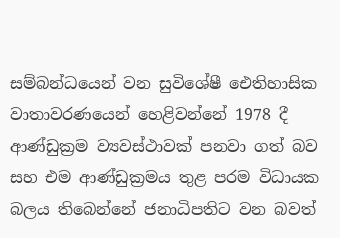සම්බන්ධයෙන් වන සුවිශේෂී ඓතිහාසික වාතාවරණයෙන් හෙළිවන්නේ 1978 දී ආණ්ඩුක්‍රම ව්‍යවස්ථාවක් පනවා ගත් බව සහ එම ආණ්ඩුක්‍රමය තුළ පරම විධායක බලය තිබෙන්නේ ජනාධිපතිට වන බවත්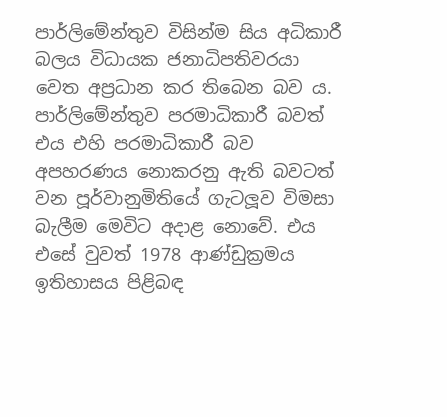පාර්ලිමේන්තුව විසින්ම සිය අධිකාරී බලය විධායක ජනාධිපතිවරයා වෙත අප්‍රධාන කර තිබෙන බව ය. පාර්ලිමේන්තුව පරමාධිකාරී බවත් එය එහි පරමාධිකාරී බව අපහරණය නොකරනු ඇති බවටත් වන පූර්වානුමිතියේ ගැටලූව විමසා බැලීම මෙවිට අදාළ නොවේ. එය එසේ වුවත් 1978 ආණ්ඩුක්‍රමය ඉතිහාසය පිළිබඳ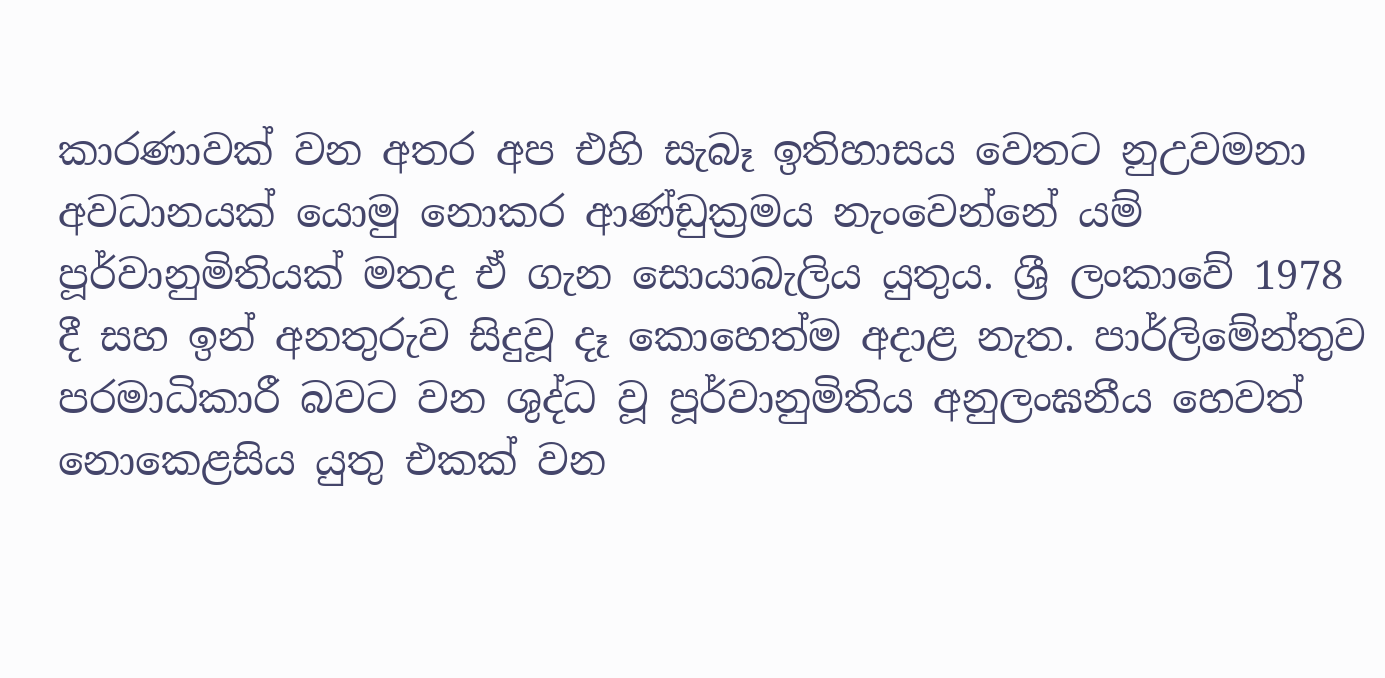කාරණාවක් වන අතර අප එහි සැබෑ ඉතිහාසය වෙතට නුඋවමනා අවධානයක් යොමු නොකර ආණ්ඩුක්‍රමය නැංවෙන්නේ යම් පූර්වානුමිතියක් මතද ඒ ගැන සොයාබැලිය යුතුය. ශ්‍රී ලංකාවේ 1978 දී සහ ඉන් අනතුරුව සිදුවූ දෑ කොහෙත්ම අදාළ නැත. පාර්ලිමේන්තුව පරමාධිකාරී බවට වන ශුද්ධ වූ පූර්වානුමිතිය අනුලංඝනීය හෙවත් නොකෙළසිය යුතු එකක් වන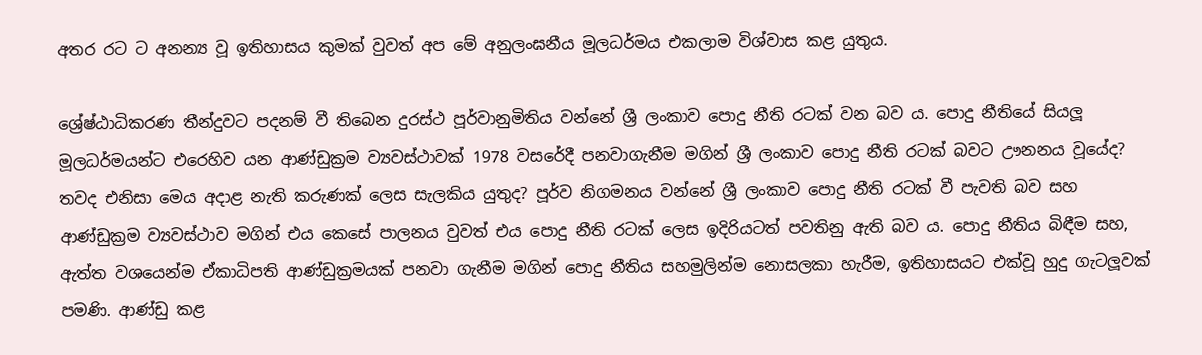අතර රට ට අනන්‍ය වූ ඉතිහාසය කුමක් වුවත් අප මේ අනුලංඝනීය මූලධර්මය එකලාම විශ්වාස කළ යුතුය.

ශ්‍රේෂ්ඨාධිකරණ තීන්දුවට පදනම් වී තිබෙන දුරස්ථ පූර්වානුමිතිය වන්නේ ශ්‍රී ලංකාව පොදු නීති රටක් වන බව ය. පොදු නීතියේ සියලූ මූලධර්මයන්ට එරෙහිව යන ආණ්ඩුක්‍රම ව්‍යවස්ථාවක් 1978 වසරේදී පනවාගැනීම මගින් ශ්‍රී ලංකාව පොදු නීති රටක් බවට ඌනනය වූයේද? තවද එනිසා මෙය අදාළ නැති කරුණක් ලෙස සැලකිය යුතුද? පූර්ව නිගමනය වන්නේ ශ්‍රී ලංකාව පොදු නීති රටක් වී පැවති බව සහ ආණ්ඩුක්‍රම ව්‍යවස්ථාව මගින් එය කෙසේ පාලනය වුවත් එය පොදු නීති රටක් ලෙස ඉදිරියටත් පවතිනු ඇති බව ය. පොදු නීතිය බිඳීම සහ, ඇත්ත වශයෙන්ම ඒකාධිපති ආණ්ඩුක්‍රමයක් පනවා ගැනීම මගින් පොදු නීතිය සහමුලින්ම නොසලකා හැරීම, ඉතිහාසයට එක්වූ හුදු ගැටලූවක් පමණි. ආණ්ඩු කළ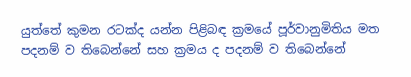යුත්තේ කුමන රටක්ද යන්න පිළිබඳ ක්‍රමයේ පූර්වානුමිතිය මත පදනම් ව තිබෙන්නේ සහ ක්‍රමය ද පදනම් ව තිබෙන්නේ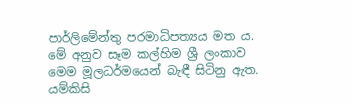පාර්ලිමේන්තු පරමාධිපත්‍යය මත ය. මේ අනුව සෑම කල්හිම ශ්‍රී ලංකාව මෙම මූලධර්මයෙන් බැඳී සිටිනු ඇත. යම්කිසි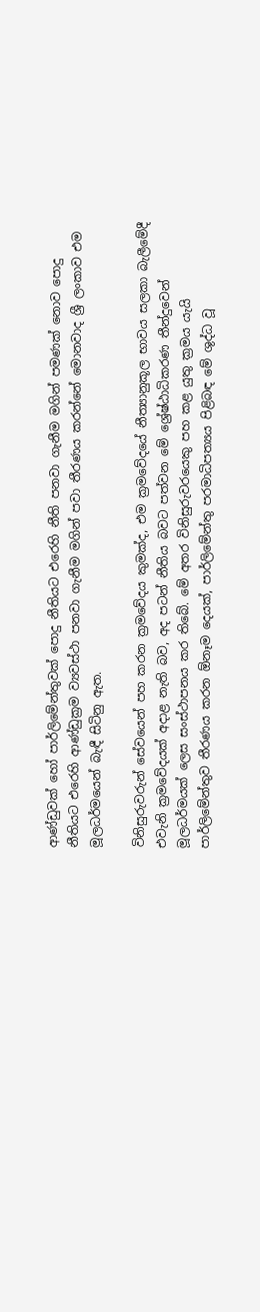ආණ්ඩුවක් හෝ පාර්ලිමේන්තුවක් පොදු නීතියට එරෙහි නීති පනවා ගැනීම මගින් පමණක් නොව පොදු නීතියට එරෙහි ආණ්ඩුක්‍රම ව්‍යවස්ථා පනවා ගැනීම මගින් පවා තීරණය කරන්නේ මොනවාද ශ්‍රී ලංකාව එම මූලධර්මයෙන් බැඳී සිටිනු ඇත.

විනිසුරුවරුන් සේවයෙන් පහ කරන ක්‍රමවේදය කුමක්ද, එම ක්‍රමවේදයේ නීත්‍යානුකූල භාවය සලකා බැලීමේදී එවැනි ක්‍රමවේදයක් අදාළ නැති බව, අද පටන් නීතිය බවට පත්වන මේ ශ්‍රේෂ්ඨාධිකරණ තීන්දුවෙන් මූලධර්මයක් ලෙස සංස්ථාපනය කර තිබේ. මේ අතර විනිසුරුවරයෙකු පහ කළ යුතු ක්‍රමය යැයි පාර්ලිමේන්තුව තීරණය කරන ඕනෑම දෙයක්, පාර්ලිමේන්තු පරමාධිපත්‍යය පිළිබඳ මේ ශුද්ධ වූ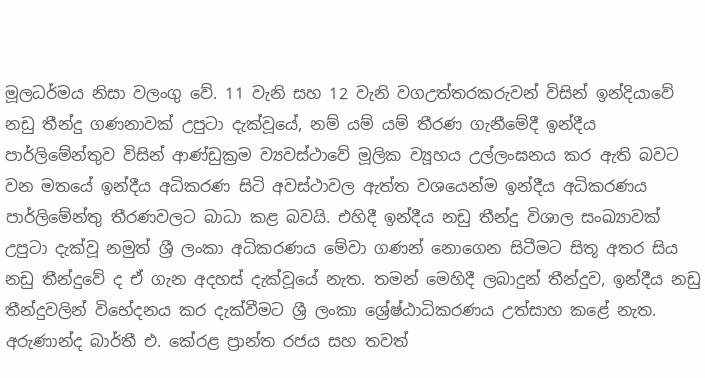මූලධර්මය නිසා වලංගු වේ. 11 වැනි සහ 12 වැනි වගඋත්තරකරුවන් විසින් ඉන්දියාවේ නඩු තීන්දු ගණනාවක් උපුටා දැක්වූයේ, නම් යම් යම් තීරණ ගැනීමේදී ඉන්දීය පාර්ලිමේන්තුව විසින් ආණ්ඩුක්‍රම ව්‍යවස්ථාවේ මූලික ව්‍යූහය උල්ලංඝනය කර ඇති බවට වන මතයේ ඉන්දීය අධිකරණ සිටි අවස්ථාවල ඇත්ත වශයෙන්ම ඉන්දීය අධිකරණය පාර්ලිමේන්තු තීරණවලට බාධා කළ බවයි. එහිදී ඉන්දීය නඩු තීන්දු විශාල සංඛ්‍යාවක් උපුටා දැක්වූ නමුත් ශ්‍රී ලංකා අධිකරණය මේවා ගණන් නොගෙන සිටීමට සිතූ අතර සිය නඩු තීන්දුවේ ද ඒ ගැන අදහස් දැක්වූයේ නැත. තමන් මෙහිදී ලබාදුන් තීන්දුව, ඉන්දීය නඩු තීන්දුවලින් විභේදනය කර දැක්වීමට ශ්‍රී ලංකා ශ්‍රේෂ්ඨාධිකරණය උත්සාහ කළේ නැත. අරුණාන්ද බාර්තී එ. කේරළ ප්‍රාන්ත රජය සහ තවත්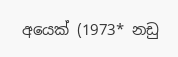අයෙක් (1973* නඩු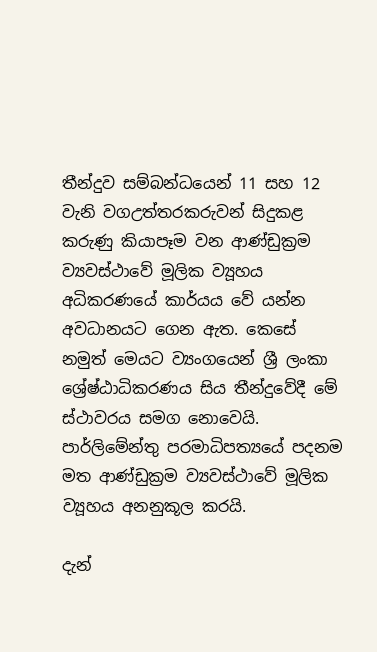තීන්දුව සම්බන්ධයෙන් 11 සහ 12 වැනි වගඋත්තරකරුවන් සිදුකළ කරුණු කියාපෑම වන ආණ්ඩුක්‍රම ව්‍යවස්ථාවේ මූලික ව්‍යූහය අධිකරණයේ කාර්යය වේ යන්න අවධානයට ගෙන ඇත. කෙසේ නමුත් මෙයට ව්‍යංගයෙන් ශ්‍රී ලංකා ශ්‍රේෂ්ඨාධිකරණය සිය තීන්දුවේදී මේ ස්ථාවරය සමග නොවෙයි. පාර්ලිමේන්තු පරමාධිපත්‍යයේ පදනම මත ආණ්ඩුක්‍රම ව්‍යවස්ථාවේ මූලික ව්‍යූහය අනනුකූල කරයි.

දැන්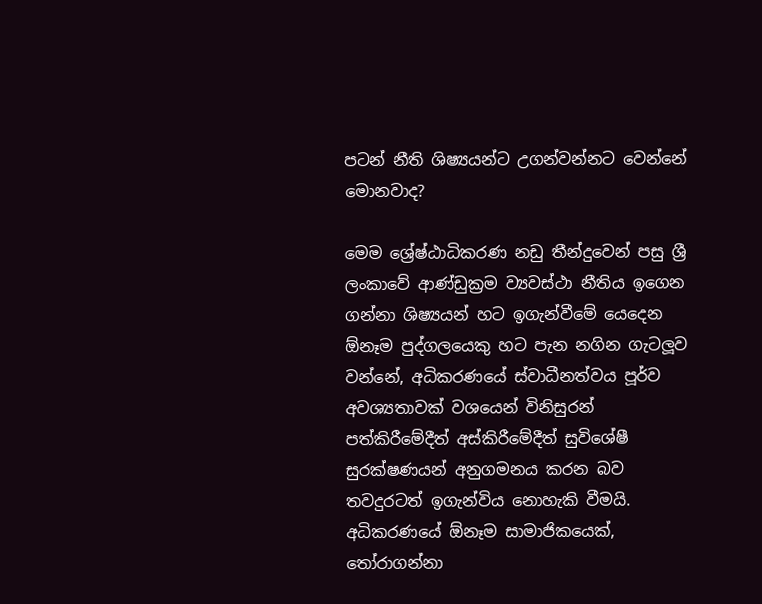පටන් නීති ශිෂ්‍යයන්ට උගන්වන්නට වෙන්නේ මොනවාද?

මෙම ශ්‍රේෂ්ඨාධිකරණ නඩු තීන්දුවෙන් පසු ශ්‍රී ලංකාවේ ආණ්ඩුක්‍රම ව්‍යවස්ථා නීතිය ඉගෙන ගන්නා ශිෂ්‍යයන් හට ඉගැන්වීමේ යෙදෙන ඕනෑම පුද්ගලයෙකු හට පැන නගින ගැටලූව වන්නේ, අධිකරණයේ ස්වාධීනත්වය පූර්ව අවශ්‍යතාවක් වශයෙන් විනිසුරන් පත්කිරීමේදීත් අස්කිරීමේදීත් සුවිශේෂී සුරක්ෂණයන් අනුගමනය කරන බව තවදුරටත් ඉගැන්විය නොහැකි වීමයි. අධිකරණයේ ඕනෑම සාමාජිකයෙක්, තෝරාගන්නා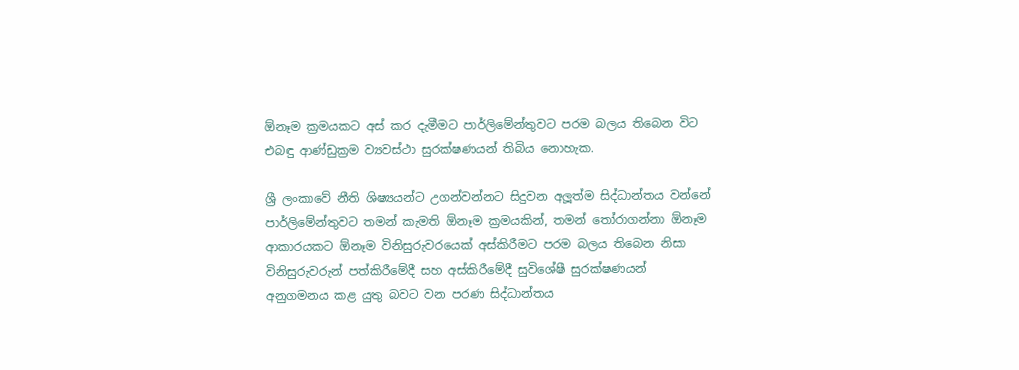ඕනෑම ක්‍රමයකට අස් කර දැමීමට පාර්ලිමේන්තුවට පරම බලය තිබෙන විට එබඳු ආණ්ඩුක්‍රම ව්‍යවස්ථා සුරක්ෂණයන් තිබිය නොහැක.

ශ්‍රී ලංකාවේ නීති ශිෂ්‍යයන්ට උගන්වන්නට සිදුවන අලූත්ම සිද්ධාන්තය වන්නේ පාර්ලිමේන්තුවට තමන් කැමති ඕනෑම ක්‍රමයකින්, තමන් තෝරාගන්නා ඕනෑම ආකාරයකට ඕනෑම විනිසුරුවරයෙක් අස්කිරීමට පරම බලය තිබෙන නිසා විනිසුරුවරුන් පත්කිරීමේදී සහ අස්කිරීමේදී සුවිශේෂී සුරක්ෂණයන් අනුගමනය කළ යුතු බවට වන පරණ සිද්ධාන්තය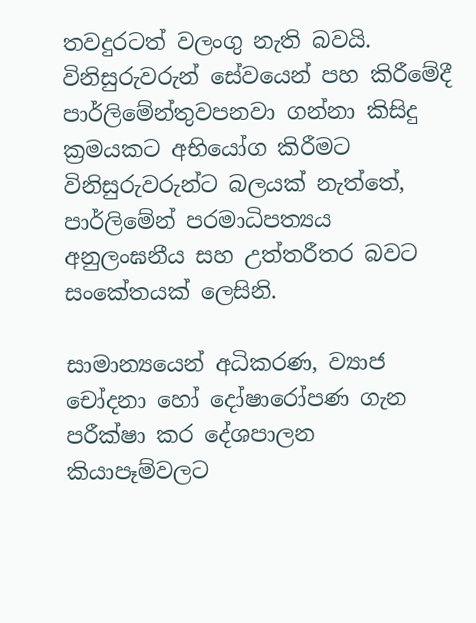තවදුරටත් වලංගු නැති බවයි. විනිසුරුවරුන් සේවයෙන් පහ කිරීමේදී පාර්ලිමේන්තුවපනවා ගන්නා කිසිදු ක්‍රමයකට අභියෝග කිරීමට විනිසුරුවරුන්ට බලයක් නැත්තේ, පාර්ලිමේන් පරමාධිපත්‍යය අනුලංඝනීය සහ උත්තරීතර බවට සංකේතයක් ලෙසිනි.

සාමාන්‍යයෙන් අධිකරණ, ව්‍යාජ චෝදනා හෝ දෝෂාරෝපණ ගැන පරීක්ෂා කර දේශපාලන කියාපෑම්වලට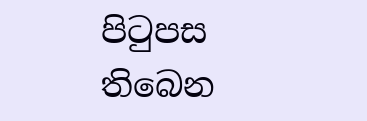පිටුපස තිබෙන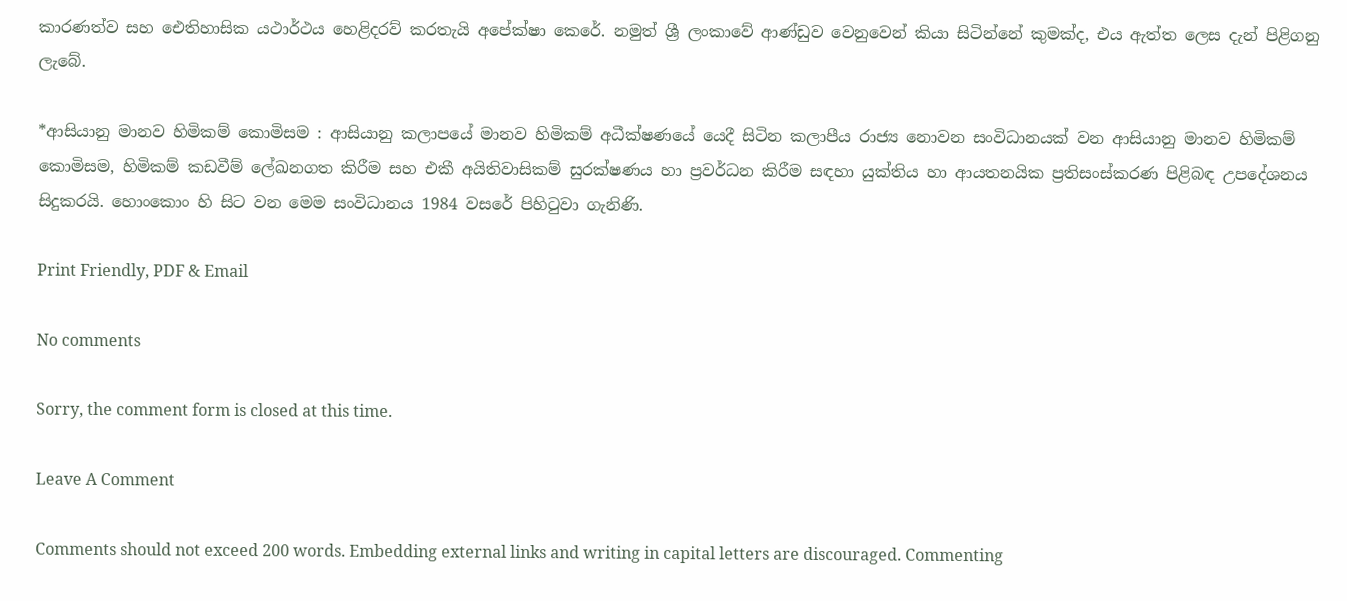කාරණත්ව සහ ඓතිහාසික යථාර්ථය හෙළිදරව් කරතැයි අපේක්ෂා කෙරේ. නමුත් ශ්‍රී ලංකාවේ ආණ්ඩුව වෙනුවෙන් කියා සිටින්නේ කුමක්ද, එය ඇත්ත ලෙස දැන් පිළිගනු ලැබේ.

*ආසියානු මානව හිමිකම් කොමිසම : ආසියානු කලාපයේ මානව හිමිකම් අධීක්ෂණයේ යෙදී සිටින කලාපීය රාජ්‍ය නොවන සංවිධානයක් වන ආසියානු මානව හිමිකම් කොමිසම, හිමිකම් කඩවීම් ලේඛනගත කිරීම සහ එකී අයිතිවාසිකම් සුරක්ෂණය හා ප්‍රවර්ධන කිරීම සඳහා යුක්තිය හා ආයතනයික ප්‍රතිසංස්කරණ පිළිබඳ උපදේශනය සිදුකරයි. හොංකොං හි සිට වන මෙම සංවිධානය 1984 වසරේ පිහිටුවා ගැනිණි.

Print Friendly, PDF & Email

No comments

Sorry, the comment form is closed at this time.

Leave A Comment

Comments should not exceed 200 words. Embedding external links and writing in capital letters are discouraged. Commenting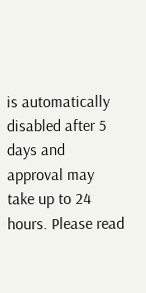is automatically disabled after 5 days and approval may take up to 24 hours. Please read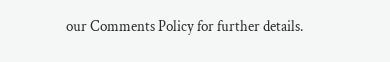our Comments Policy for further details.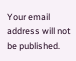Your email address will not be published.